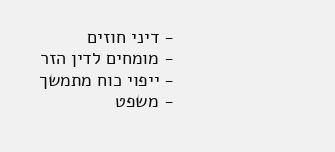- דיני חוזים
- מומחים לדין הזר
- ייפוי כוח מתמשך
- משפט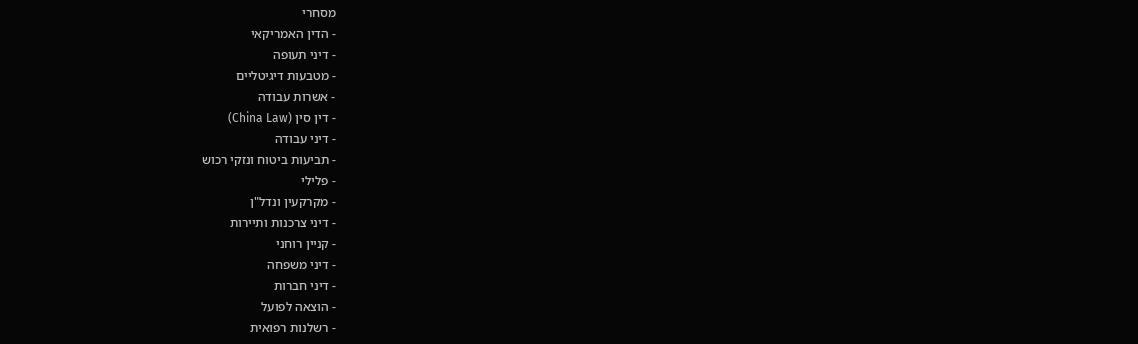מסחרי
- הדין האמריקאי
- דיני תעופה
- מטבעות דיגיטליים
- אשרות עבודה
- דין סין (China Law)
- דיני עבודה
- תביעות ביטוח ונזקי רכוש
- פלילי
- מקרקעין ונדל"ן
- דיני צרכנות ותיירות
- קניין רוחני
- דיני משפחה
- דיני חברות
- הוצאה לפועל
- רשלנות רפואית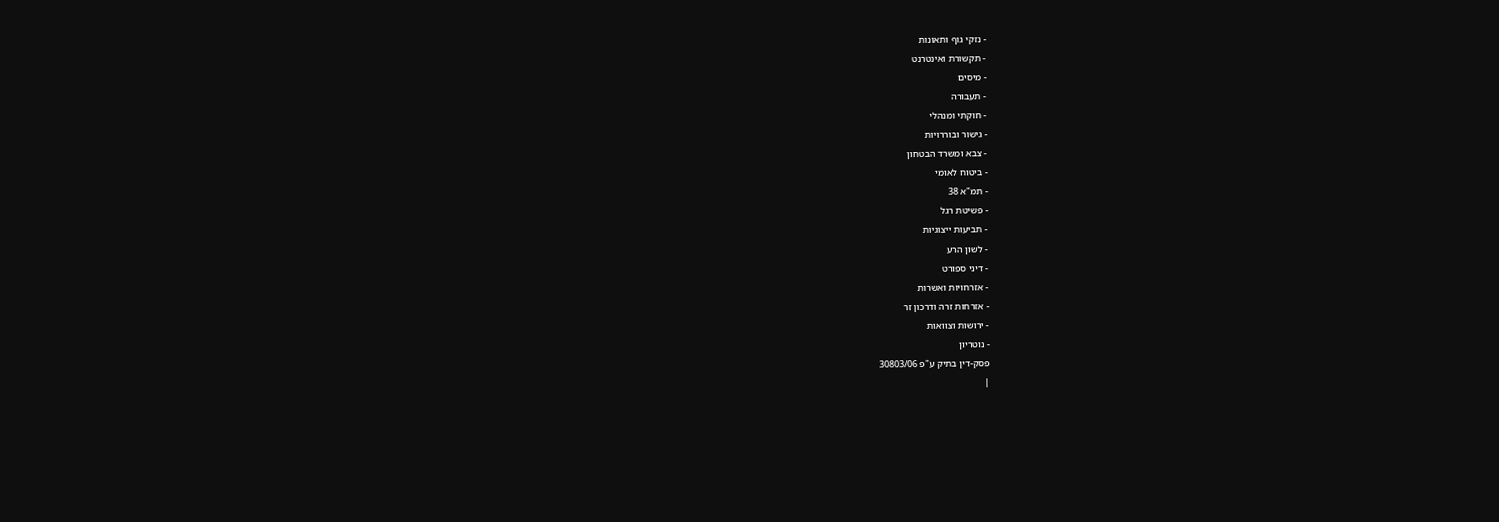- נזקי גוף ותאונות
- תקשורת ואינטרנט
- מיסים
- תעבורה
- חוקתי ומנהלי
- גישור ובוררויות
- צבא ומשרד הבטחון
- ביטוח לאומי
- תמ"א 38
- פשיטת רגל
- תביעות ייצוגיות
- לשון הרע
- דיני ספורט
- אזרחויות ואשרות
- אזרחות זרה ודרכון זר
- ירושות וצוואות
- נוטריון
פסק-דין בתיק ע"פ 30803/06
|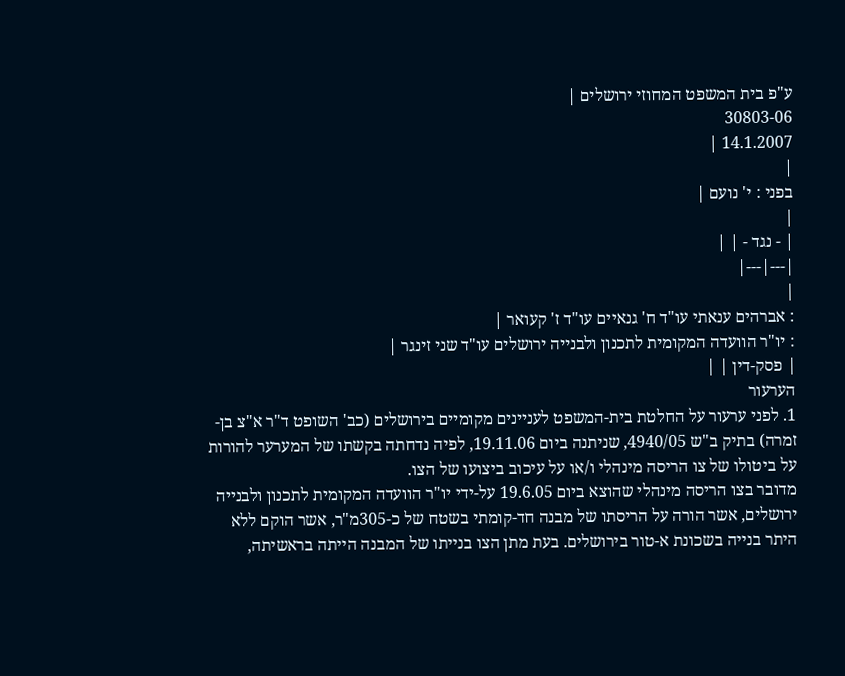ע"פ בית המשפט המחוזי ירושלים |
30803-06
14.1.2007 |
|
בפני : י' נועם |
|
| - נגד - | |
|---|---|
|
: אברהים ענאתי עו"ד ח' גנאיים עו"ד ז' קעואר |
: יו"ר הוועדה המקומית לתכנון ולבנייה ירושלים עו"ד שני זינגר |
| פסק-דין | |
הערעור
1. לפני ערעור על החלטת בית-המשפט לעניינים מקומיים בירושלים (כב' השופט ד"ר א"צ בן-זמרה) בתיק ב"ש 4940/05, שניתנה ביום 19.11.06, לפיה נדחתה בקשתו של המערער להורות על ביטולו של צו הריסה מינהלי ו/או על עיכוב ביצועו של הצו.
מדובר בצו הריסה מינהלי שהוצא ביום 19.6.05 על-ידי יו"ר הוועדה המקומית לתכנון ולבנייה ירושלים, אשר הורה על הריסתו של מבנה חד-קומתי בשטח של כ-305מ"ר, אשר הוקם ללא היתר בנייה בשכונת א-טור בירושלים. בעת מתן הצו בנייתו של המבנה הייתה בראשיתה,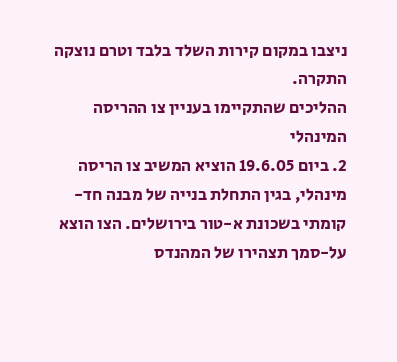ניצבו במקום קירות השלד בלבד וטרם נוצקה התקרה.
ההליכים שהתקיימו בעניין צו ההריסה המינהלי
2. ביום 19.6.05 הוציא המשיב צו הריסה מינהלי, בגין התחלת בנייה של מבנה חד-קומתי בשכונת א-טור בירושלים. הצו הוצא על-סמך תצהירו של המהנדס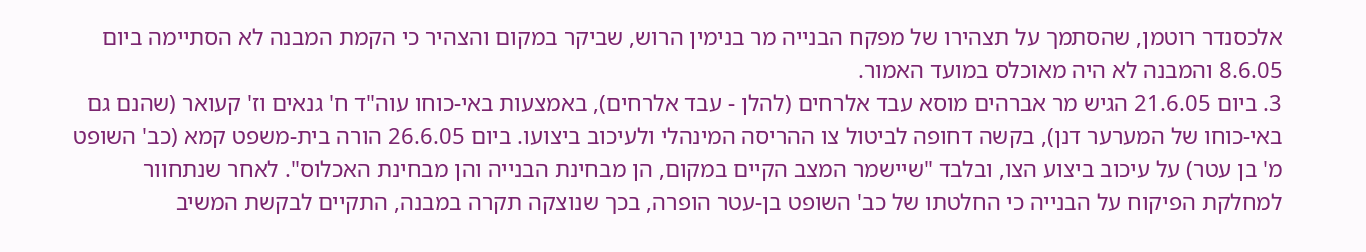אלכסנדר רוטמן, שהסתמך על תצהירו של מפקח הבנייה מר בנימין הרוש, שביקר במקום והצהיר כי הקמת המבנה לא הסתיימה ביום 8.6.05 והמבנה לא היה מאוכלס במועד האמור.
3. ביום 21.6.05 הגיש מר אברהים מוסא עבד אלרחים (להלן - עבד אלרחים), באמצעות באי-כוחו עוה"ד ח' גנאים וז' קעואר (שהנם גם באי-כוחו של המערער דנן), בקשה דחופה לביטול צו ההריסה המינהלי ולעיכוב ביצועו. ביום 26.6.05 הורה בית-משפט קמא (כב' השופט מ' בן עטר) על עיכוב ביצוע הצו, ובלבד "שיישמר המצב הקיים במקום, הן מבחינת הבנייה והן מבחינת האכלוס". לאחר שנתחוור למחלקת הפיקוח על הבנייה כי החלטתו של כב' השופט בן-עטר הופרה, בכך שנוצקה תקרה במבנה, התקיים לבקשת המשיב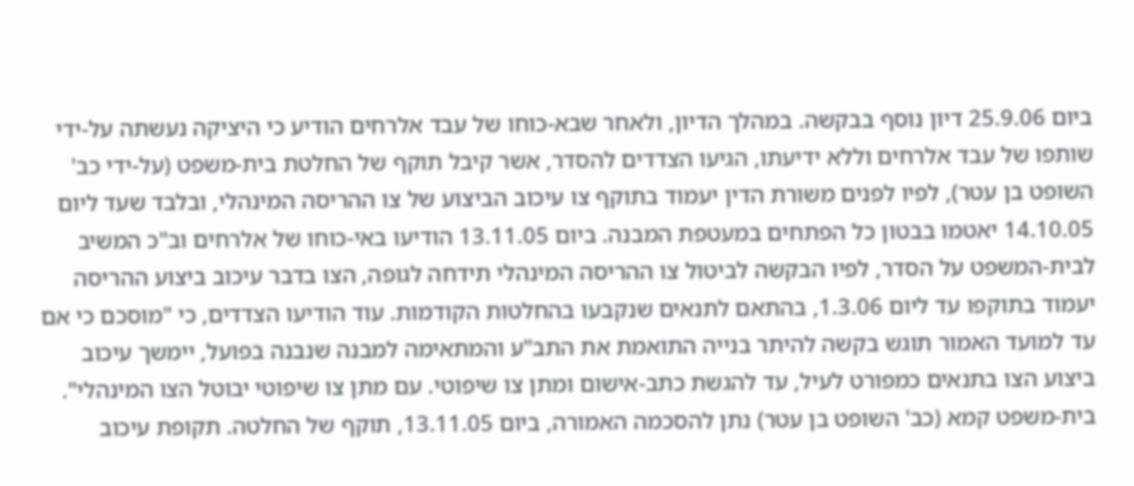ביום 25.9.06 דיון נוסף בבקשה. במהלך הדיון, ולאחר שבא-כוחו של עבד אלרחים הודיע כי היציקה נעשתה על-ידי שותפו של עבד אלרחים וללא ידיעתו, הגיעו הצדדים להסדר, אשר קיבל תוקף של החלטת בית-משפט (על-ידי כב' השופט בן עטר), לפיו לפנים משורת הדין יעמוד בתוקף צו עיכוב הביצוע של צו ההריסה המינהלי, ובלבד שעד ליום 14.10.05 יאטמו בבטון כל הפתחים במעטפת המבנה. ביום 13.11.05 הודיעו באי-כוחו של אלרחים וב"כ המשיב לבית-המשפט על הסדר, לפיו הבקשה לביטול צו ההריסה המינהלי תידחה לגופה, הצו בדבר עיכוב ביצוע ההריסה יעמוד בתוקפו עד ליום 1.3.06, בהתאם לתנאים שנקבעו בהחלטות הקודמות. עוד הודיעו הצדדים, כי "מוסכם כי אם עד למועד האמור תוגש בקשה להיתר בנייה התואמת את התב"ע והמתאימה למבנה שנבנה בפועל, יימשך עיכוב ביצוע הצו בתנאים כמפורט לעיל, עד להגשת כתב-אישום ומתן צו שיפוטי. עם מתן צו שיפוטי יבוטל הצו המינהלי". בית-משפט קמא (כב' השופט בן עטר) נתן להסכמה האמורה, ביום 13.11.05, תוקף של החלטה. תקופת עיכוב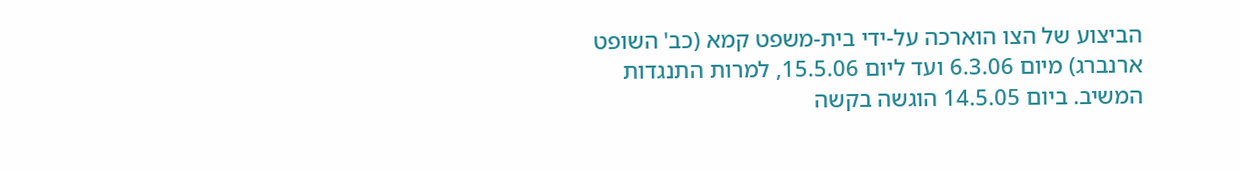הביצוע של הצו הוארכה על-ידי בית-משפט קמא (כב' השופט ארנברג) מיום 6.3.06 ועד ליום 15.5.06, למרות התנגדות המשיב. ביום 14.5.05 הוגשה בקשה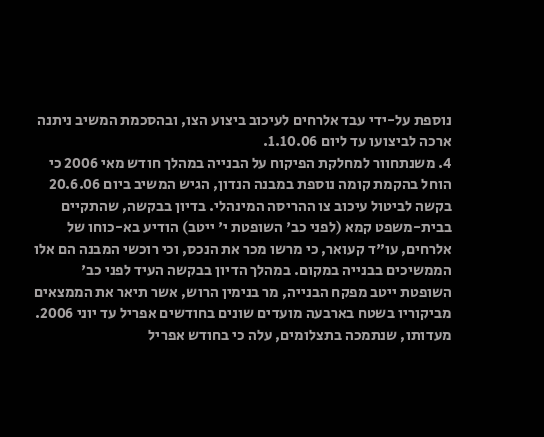נוספת על-ידי עבד אלרחים לעיכוב ביצוע הצו, ובהסכמת המשיב ניתנה ארכה לביצועו עד ליום 1.10.06.
4. משנתחוור למחלקת הפיקוח על הבנייה במהלך חודש מאי 2006 כי הוחל בהקמת קומה נוספת במבנה הנדון, הגיש המשיב ביום 20.6.06 בקשה לביטול עיכוב צו ההריסה המינהלי. בדיון בבקשה, שהתקיים בבית-משפט קמא (לפני כב' השופטת י' ייטב) הודיע בא-כוחו של אלרחים, עו"ד קעואר, כי מרשו מכר את הנכס, וכי רוכשי המבנה הם אלו הממשיכים בבנייה במקום. במהלך הדיון בבקשה העיד לפני כב' השופטת ייטב מפקח הבנייה, מר בנימין הרוש, אשר תיאר את הממצאים מביקוריו בשטח בארבעה מועדים שונים בחודשים אפריל עד יוני 2006. מעדותו, שנתמכה בתצלומים, עלה כי בחודש אפריל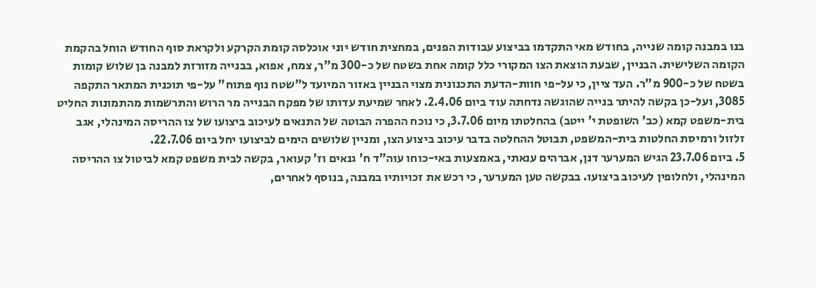בנו במבנה קומה שנייה, בחודש מאי התקדמו בביצוע עבודות הפנים, במחצית חודש יוני אוכלסה קומת הקרקע ולקראת סוף החודש הוחל בהקמת הקומה השלישית. הבניין, שבעת הוצאת הצו המקורי כלל קומה אחת בשטח של כ-300 מ"ר, צמח, אפוא, בבנייה מזורזת למבנה בן שלוש קומות בשטח של כ-900 מ"ר. העד ציין, כי על-פי חוות-הדעת התכנונית מצוי הבניין באזור המיועד ל"שטח נוף פתוח" על-פי תוכנית המתאר התקפה 3085, ועל-כן בקשה להיתר בנייה שהוגשה נדחתה עוד ביום 2.4.06. לאחר שמיעת עדותו של מפקח הבנייה מר הרוש והתרשמות מהתמונות החליט בית-משפט קמא (כב' השופטת י' ייטב) בהחלטתו מיום 3.7.06, כי נוכח ההפרה הבוטה של התנאים לעיכוב ביצועו של צו ההריסה המינהלי, אגב זלזול ורמיסת החלטות בית-המשפט, תבוטל ההחלטה בדבר עיכוב ביצוע הצו, ומניין שלושים הימים לביצועו יחל ביום 22.7.06.
5. ביום 23.7.06 הגיש המערער דנן, אברהים ענאתי, באמצעות באי-כוחו עוה"ד ח' גנאים וז' קעואר, בקשה לבית משפט קמא לביטול צו ההריסה המינהלי, ולחלופין לעיכוב ביצועו. בבקשה טען המערער, כי רכש את זכויותיו במבנה, בנוסף לאחרים,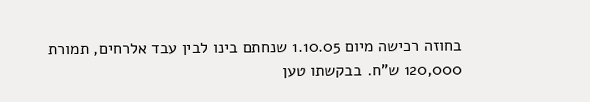בחוזה רכישה מיום 1.10.05 שנחתם בינו לבין עבד אלרחים, תמורת 120,000 ש"ח. בבקשתו טען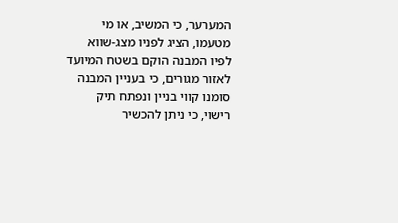המערער, כי המשיב, או מי מטעמו, הציג לפניו מצג-שווא לפיו המבנה הוקם בשטח המיועד לאזור מגורים, כי בעניין המבנה סומנו קווי בניין ונפתח תיק רישוי, כי ניתן להכשיר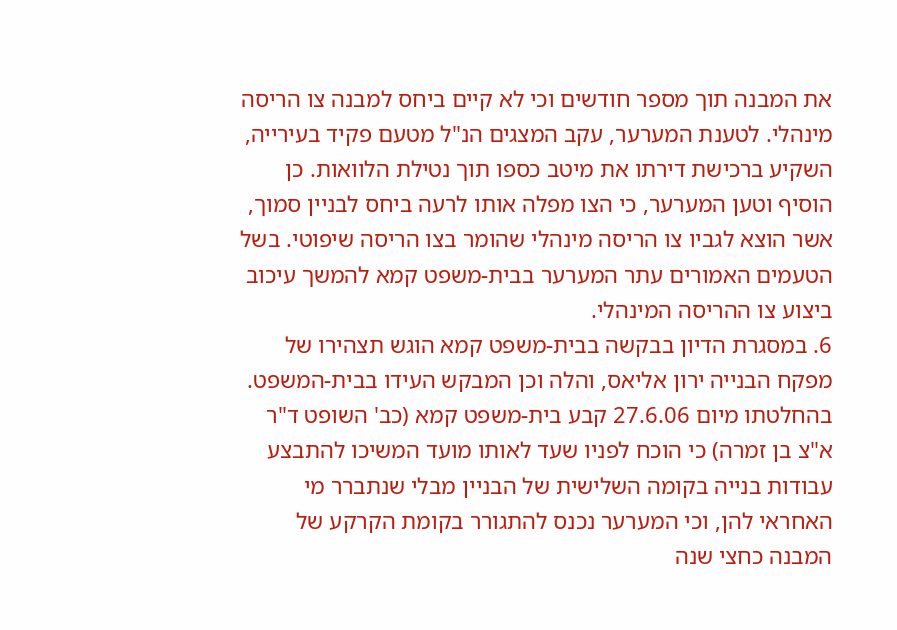את המבנה תוך מספר חודשים וכי לא קיים ביחס למבנה צו הריסה מינהלי. לטענת המערער, עקב המצגים הנ"ל מטעם פקיד בעירייה, השקיע ברכישת דירתו את מיטב כספו תוך נטילת הלוואות. כן הוסיף וטען המערער, כי הצו מפלה אותו לרעה ביחס לבניין סמוך, אשר הוצא לגביו צו הריסה מינהלי שהומר בצו הריסה שיפוטי. בשל הטעמים האמורים עתר המערער בבית-משפט קמא להמשך עיכוב ביצוע צו ההריסה המינהלי.
6. במסגרת הדיון בבקשה בבית-משפט קמא הוגש תצהירו של מפקח הבנייה ירון אליאס, והלה וכן המבקש העידו בבית-המשפט. בהחלטתו מיום 27.6.06 קבע בית-משפט קמא (כב' השופט ד"ר א"צ בן זמרה) כי הוכח לפניו שעד לאותו מועד המשיכו להתבצע עבודות בנייה בקומה השלישית של הבניין מבלי שנתברר מי האחראי להן, וכי המערער נכנס להתגורר בקומת הקרקע של המבנה כחצי שנה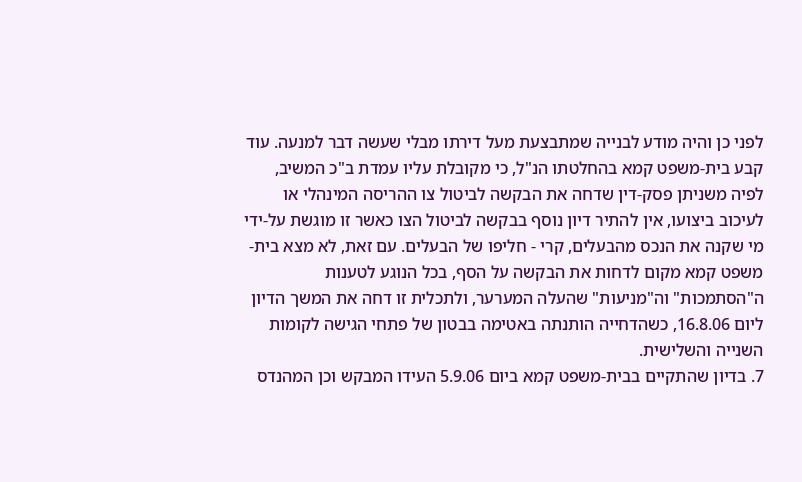לפני כן והיה מודע לבנייה שמתבצעת מעל דירתו מבלי שעשה דבר למנעה. עוד קבע בית-משפט קמא בהחלטתו הנ"ל, כי מקובלת עליו עמדת ב"כ המשיב, לפיה משניתן פסק-דין שדחה את הבקשה לביטול צו ההריסה המינהלי או לעיכוב ביצועו, אין להתיר דיון נוסף בבקשה לביטול הצו כאשר זו מוגשת על-ידי מי שקנה את הנכס מהבעלים, קרי - חליפו של הבעלים. עם זאת, לא מצא בית-משפט קמא מקום לדחות את הבקשה על הסף, בכל הנוגע לטענות ה"הסתמכות" וה"מניעות" שהעלה המערער, ולתכלית זו דחה את המשך הדיון ליום 16.8.06, כשהדחייה הותנתה באטימה בבטון של פתחי הגישה לקומות השנייה והשלישית.
7. בדיון שהתקיים בבית-משפט קמא ביום 5.9.06 העידו המבקש וכן המהנדס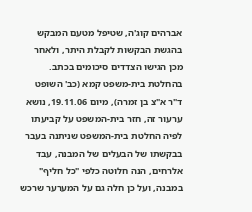אברהים קוג'ה, שטיפל מטעם המבקש בהגשת הבקשות לקבלת היתר, ולאחר מכן הגישו הצדדים סיכומים בכתב. בהחלטת בית-משפט קמא (כב' השופט ד"ר א"צ בן זמרה), מיום 19.11.06, נושא ערעור זה, חזר בית-המשפט על קביעתו לפיה החלטת בית-המשפט שניתנה בעבר בבקשתו של הבעלים של המבנה, עבד אלרחים, הנה חלוטה כלפי "כל חליף" במבנה, ועל כן חלה גם על המערער שרכש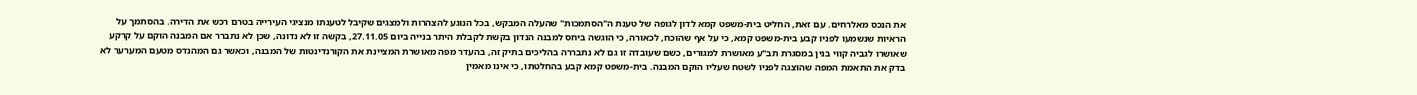את הנכס מאלרחים. עם זאת, החליט בית-משפט קמא לדון לגופה של טענת ה"הסתמכות" שהעלה המבקש, בכל הנוגע להצהרות ולמצגים שקיבל לטענתו מנציגי העירייה בטרם רכש את הדירה. בהסתמך על הראיות שנשמעו לפניו קבע בית-משפט קמא, כי על אף שהוכח, לכאורה, כי הוגשה ביחס למבנה הנדון בקשת לקבלת היתר בנייה ביום 27.11.05, בקשה זו לא נדונה, שכן לא נתברר אם המבנה הוקם על קרקע שאושרו לגביה קווי בנין במסגרת תב"ע מאושרת למגורים, כשם שעובדה זו גם לא נתבררה בהליכים בתיק זה, בהעדר מפה מאושרת המציינת את הקורנדינטות של המבנה, וכאשר גם המהנדס מטעם המערער לא בדק את התאמת המפה שהוצגה לפניו לשטח שעליו הוקם המבנה. בית-משפט קמא קבע בהחלטתו, כי אינו מאמין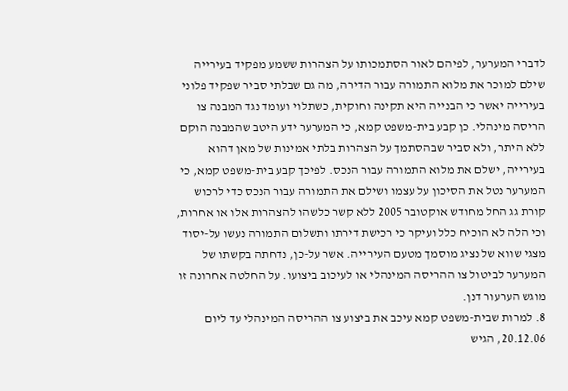לדברי המערער, לפיהם לאור הסתמכותו על הצהרות ששמע מפקיד בעירייה שילם למוכר את מלוא התמורה עבור הדירה, מה גם שבלתי סביר שפקיד פלוני בעירייה יאשר כי הבנייה היא תקינה וחוקית, כשתלוי ועומד נגד המבנה צו הריסה מינהלי. כן קבע בית-משפט קמא, כי המערער ידע היטב שהמבנה הוקם ללא היתר, ולא סביר שבהסתמך על הצהרות בלתי אמינות של מאן דהוא בעירייה, ישלם את מלוא התמורה עבור הנכס. לפיכך קבע בית-משפט קמא, כי המערער נטל את הסיכון על עצמו ושילם את התמורה עבור הנכס כדי לרכוש קורת גג החל מחודש אוקטובר 2005 ללא קשר כלשהו להצהרות אלו או אחרות, וכי הלה לא הוכיח כלל ועיקר כי רכישת דירתו ותשלום התמורה נעשו על-יסוד מצגי שווא של נציג מוסמך מטעם העירייה. אשר על-כן, נדחתה בקשתו של המערער לביטול צו ההריסה המינהלי או לעיכוב ביצועו. על החלטה אחרונה זו מוגש הערעור דנן.
8. למרות שבית-משפט קמא עיכב את ביצוע צו ההריסה המינהלי עד ליום 20.12.06, הגיש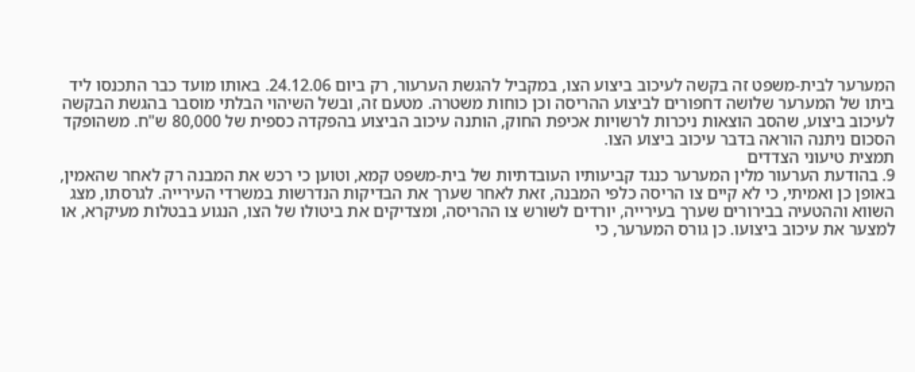המערער לבית-משפט זה בקשה לעיכוב ביצוע הצו, במקביל להגשת הערעור, רק ביום 24.12.06. באותו מועד כבר התכנסו ליד ביתו של המערער שלושה דחפורים לביצוע ההריסה וכן כוחות משטרה. מטעם זה, ובשל השיהוי הבלתי מוסבר בהגשת הבקשה לעיכוב ביצוע, שהסב הוצאות ניכרות לרשויות אכיפת החוק, הותנה עיכוב הביצוע בהפקדה כספית של 80,000 ש"ח. משהופקד הסכום ניתנה הוראה בדבר עיכוב ביצוע הצו.
תמצית טיעוני הצדדים
9. בהודעת הערעור מלין המערער כנגד קביעותיו העובדתיות של בית-משפט קמא, וטוען כי רכש את המבנה רק לאחר שהאמין, באופן כן ואמיתי, כי לא קיים צו הריסה כלפי המבנה, זאת לאחר שערך את הבדיקות הנדרשות במשרדי העירייה. לגרסתו, מצג השווא וההטעיה בבירורים שערך בעירייה, יורדים לשורש צו ההריסה, ומצדיקים את ביטולו של הצו, הנגוע בבטלות מעיקרא, או למצער את עיכוב ביצועו. כן גורס המערער, כי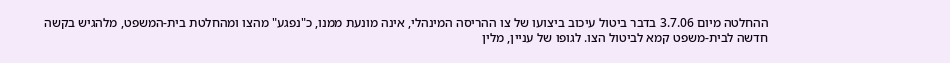ההחלטה מיום 3.7.06 בדבר ביטול עיכוב ביצועו של צו ההריסה המינהלי, אינה מונעת ממנו, כ"נפגע" מהצו ומהחלטת בית-המשפט, מלהגיש בקשה חדשה לבית-משפט קמא לביטול הצו. לגופו של עניין, מלין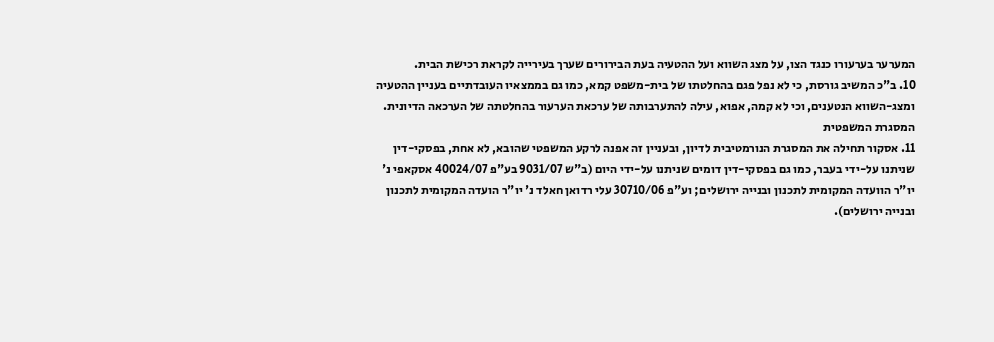המערער בערעורו כנגד הצו, על מצג השווא ועל ההטעיה בעת הבירורים שערך בעירייה לקראת רכישת הבית.
10. ב"כ המשיב גורסת, כי לא נפל פגם בהחלטתו של בית-משפט קמא, כמו גם בממצאיו העובדתיים בעניין ההטעיה ומצג-השווא הנטענים, וכי לא קמה, אפוא, עילה להתערבותה של ערכאת הערעור בהחלטתה של הערכאה הדיונית.
המסגרת המשפטית
11. אסקור תחילה את המסגרת הנורמטיבית לדיון, ובעניין זה אפנה לרקע המשפטי שהובא, לא אחת, בפסקי-דין שניתנו על-ידי בעבר, כמו גם בפסקי-דין דומים שניתנו על-ידי היום (ב"ש 9031/07 בע"פ 40024/07 אסקאפי נ' יו"ר הוועדה המקומית לתכנון ובנייה ירושלים; וע"פ 30710/06 עלי רדואן חאלד נ' יו"ר הועדה המקומית לתכנון ובנייה ירושלים).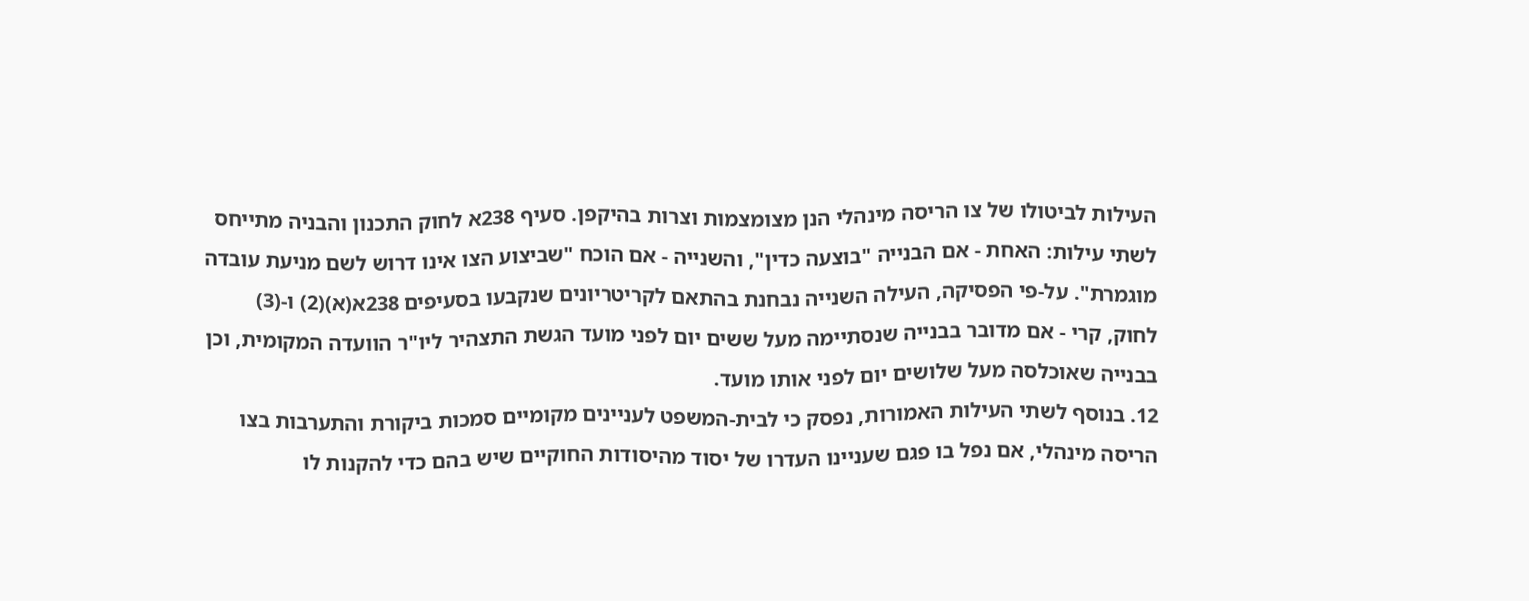העילות לביטולו של צו הריסה מינהלי הנן מצומצמות וצרות בהיקפן. סעיף 238א לחוק התכנון והבניה מתייחס לשתי עילות: האחת - אם הבנייה "בוצעה כדין", והשנייה - אם הוכח "שביצוע הצו אינו דרוש לשם מניעת עובדה מוגמרת". על-פי הפסיקה, העילה השנייה נבחנת בהתאם לקריטריונים שנקבעו בסעיפים 238א(א)(2) ו-(3) לחוק, קרי - אם מדובר בבנייה שנסתיימה מעל ששים יום לפני מועד הגשת התצהיר ליו"ר הוועדה המקומית, וכן בבנייה שאוכלסה מעל שלושים יום לפני אותו מועד.
12. בנוסף לשתי העילות האמורות, נפסק כי לבית-המשפט לעניינים מקומיים סמכות ביקורת והתערבות בצו הריסה מינהלי, אם נפל בו פגם שעניינו העדרו של יסוד מהיסודות החוקיים שיש בהם כדי להקנות לו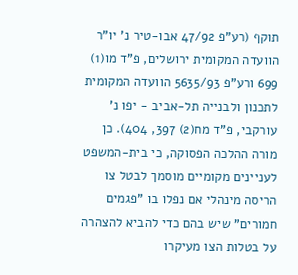תוקף (רע"פ 47/92 אבו-טיר נ' יו"ר הוועדה המקומית ירושלים, פ"ד מו(1) 699 ורע"פ 5635/93 הוועדה המקומית לתכנון ולבנייה תל-אביב - יפו נ' עורקבי, פ"ד מח(2) 397, 404). כן מורה ההלכה הפסוקה, כי בית-המשפט לעניינים מקומיים מוסמך לבטל צו הריסה מינהלי אם נפלו בו "פגמים חמורים" שיש בהם כדי להביא להצהרה על בטלות הצו מעיקרו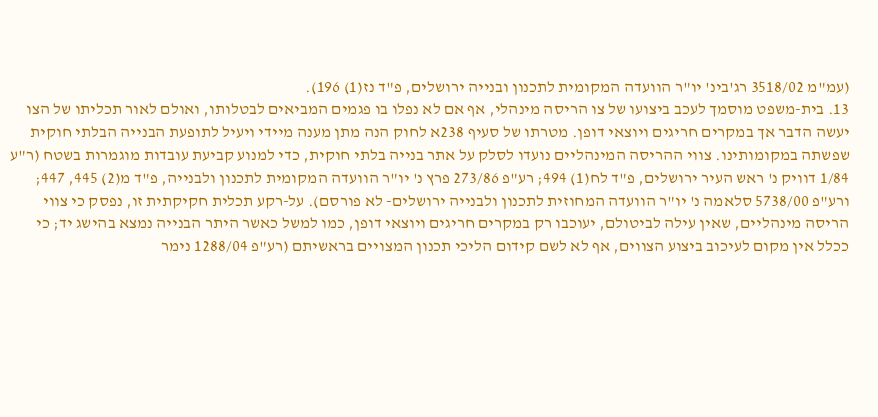(עמ"מ 3518/02 רג'בינ' יו"ר הוועדה המקומית לתכנון ובנייה ירושלים, פ"ד נז(1) 196).
13. בית-משפט מוסמך לעכב ביצועו של צו הריסה מינהלי, אף אם לא נפלו בו פגמים המביאים לבטלותו, ואולם לאור תכליתו של הצו יעשה הדבר אך במקרים חריגים ויוצאי דופן. מטרתו של סעיף 238א לחוק הנה מתן מענה מיידי ויעיל לתופעת הבנייה הבלתי חוקית שפשתה במקומותינו. צווי ההריסה המינהליים נועדו לסלק על אתר בנייה בלתי חוקית, כדי למנוע קביעת עובדות מוגמרות בשטח (ר"ע 1/84 דוויק נ' ראש העיר ירושלים, פ"ד לח(1) 494; רע"פ 273/86 פרץ נ' יו"ר הוועדה המקומית לתכנון ולבנייה, פ"ד מ(2) 445, 447; ורע"פ 5738/00 סלאמה נ' יו"ר הוועדה המחוזית לתכנון ולבנייה ירושלים- לא פורסם). על-רקע תכלית חקיקתית זו, נפסק כי צווי הריסה מינהליים, שאין עילה לביטולם, יעוכבו רק במקרים חריגים ויוצאי דופן, כמו למשל כאשר היתר הבנייה נמצא בהישג יד; כי ככלל אין מקום לעיכוב ביצוע הצווים, אף לא לשם קידום הליכי תכנון המצויים בראשיתם (רע"פ 1288/04 נימר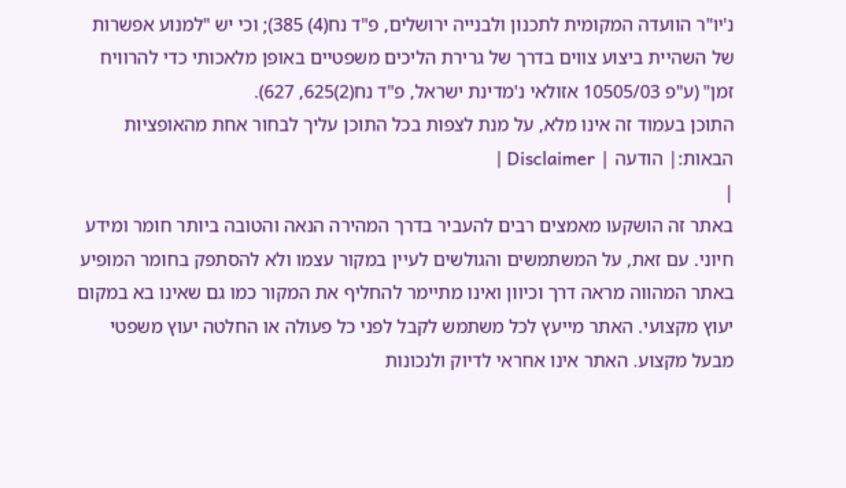נ'יו"ר הוועדה המקומית לתכנון ולבנייה ירושלים, פ"ד נח(4) 385); וכי יש "למנוע אפשרות של השהיית ביצוע צווים בדרך של גרירת הליכים משפטיים באופן מלאכותי כדי להרוויח זמן" (ע"פ 10505/03 אזולאי נ'מדינת ישראל, פ"ד נח(2)625, 627).
התוכן בעמוד זה אינו מלא, על מנת לצפות בכל התוכן עליך לבחור אחת מהאופציות הבאות:| הודעה | Disclaimer |
|
באתר זה הושקעו מאמצים רבים להעביר בדרך המהירה הנאה והטובה ביותר חומר ומידע חיוני. עם זאת, על המשתמשים והגולשים לעיין במקור עצמו ולא להסתפק בחומר המופיע באתר המהווה מראה דרך וכיוון ואינו מתיימר להחליף את המקור כמו גם שאינו בא במקום יעוץ מקצועי. האתר מייעץ לכל משתמש לקבל לפני כל פעולה או החלטה יעוץ משפטי מבעל מקצוע. האתר אינו אחראי לדיוק ולנכונות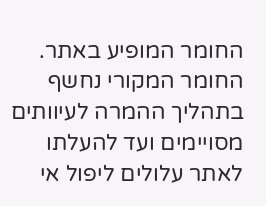החומר המופיע באתר. החומר המקורי נחשף בתהליך ההמרה לעיוותים מסויימים ועד להעלתו לאתר עלולים ליפול אי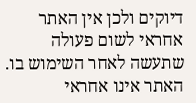דיוקים ולכן אין האתר אחראי לשום פעולה שתעשה לאחר השימוש בו. האתר אינו אחראי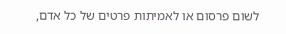לשום פרסום או לאמיתות פרטים של כל אדם,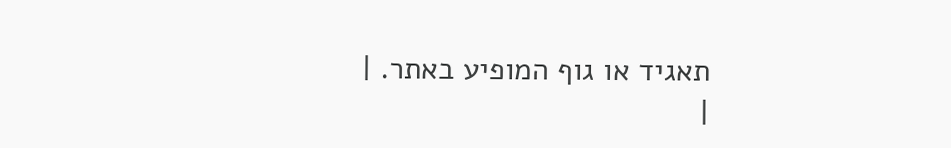תאגיד או גוף המופיע באתר. |
|